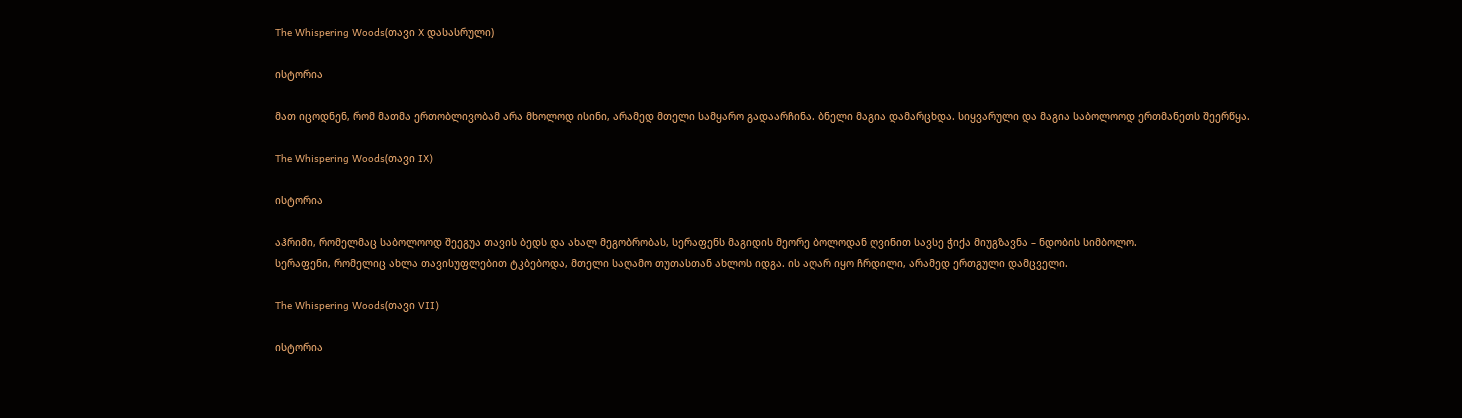The Whispering Woods(თავი X დასასრული)

ისტორია

მათ იცოდნენ, რომ მათმა ერთობლივობამ არა მხოლოდ ისინი, არამედ მთელი სამყარო გადაარჩინა. ბნელი მაგია დამარცხდა. სიყვარული და მაგია საბოლოოდ ერთმანეთს შეერწყა.

The Whispering Woods(თავი IX)

ისტორია

აჰრიმი, რომელმაც საბოლოოდ შეეგუა თავის ბედს და ახალ მეგობრობას, სერაფენს მაგიდის მეორე ბოლოდან ღვინით სავსე ჭიქა მიუგზავნა – ნდობის სიმბოლო.
სერაფენი, რომელიც ახლა თავისუფლებით ტკბებოდა, მთელი საღამო თუთასთან ახლოს იდგა. ის აღარ იყო ჩრდილი, არამედ ერთგული დამცველი.

The Whispering Woods(თავი VII)

ისტორია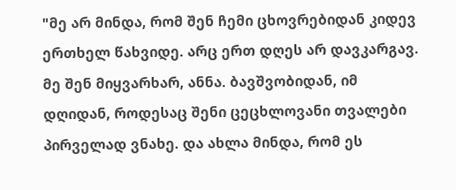"მე არ მინდა, რომ შენ ჩემი ცხოვრებიდან კიდევ ერთხელ წახვიდე. არც ერთ დღეს არ დავკარგავ. მე შენ მიყვარხარ, ანნა. ბავშვობიდან, იმ დღიდან, როდესაც შენი ცეცხლოვანი თვალები პირველად ვნახე. და ახლა მინდა, რომ ეს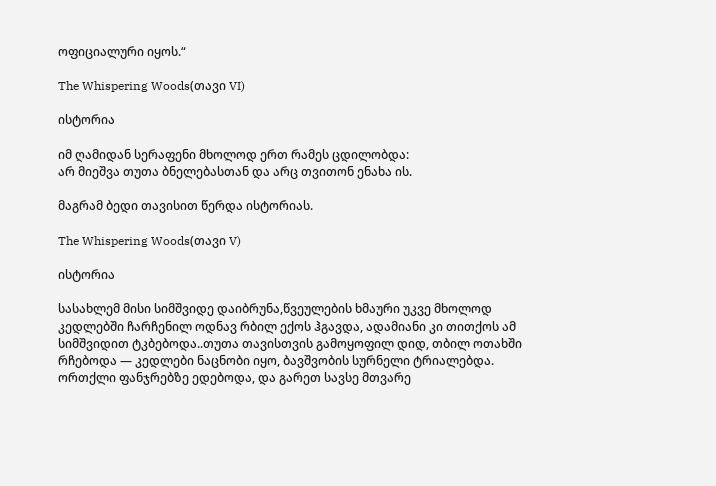ოფიციალური იყოს.“

The Whispering Woods(თავი VI)

ისტორია

იმ ღამიდან სერაფენი მხოლოდ ერთ რამეს ცდილობდა:
არ მიეშვა თუთა ბნელებასთან და არც თვითონ ენახა ის.

მაგრამ ბედი თავისით წერდა ისტორიას.

The Whispering Woods(თავი V)

ისტორია

სასახლემ მისი სიმშვიდე დაიბრუნა,წვეულების ხმაური უკვე მხოლოდ კედლებში ჩარჩენილ ოდნავ რბილ ექოს ჰგავდა, ადამიანი კი თითქოს ამ სიმშვიდით ტკბებოდა..თუთა თავისთვის გამოყოფილ დიდ, თბილ ოთახში რჩებოდა — კედლები ნაცნობი იყო, ბავშვობის სურნელი ტრიალებდა.
ორთქლი ფანჯრებზე ედებოდა, და გარეთ სავსე მთვარე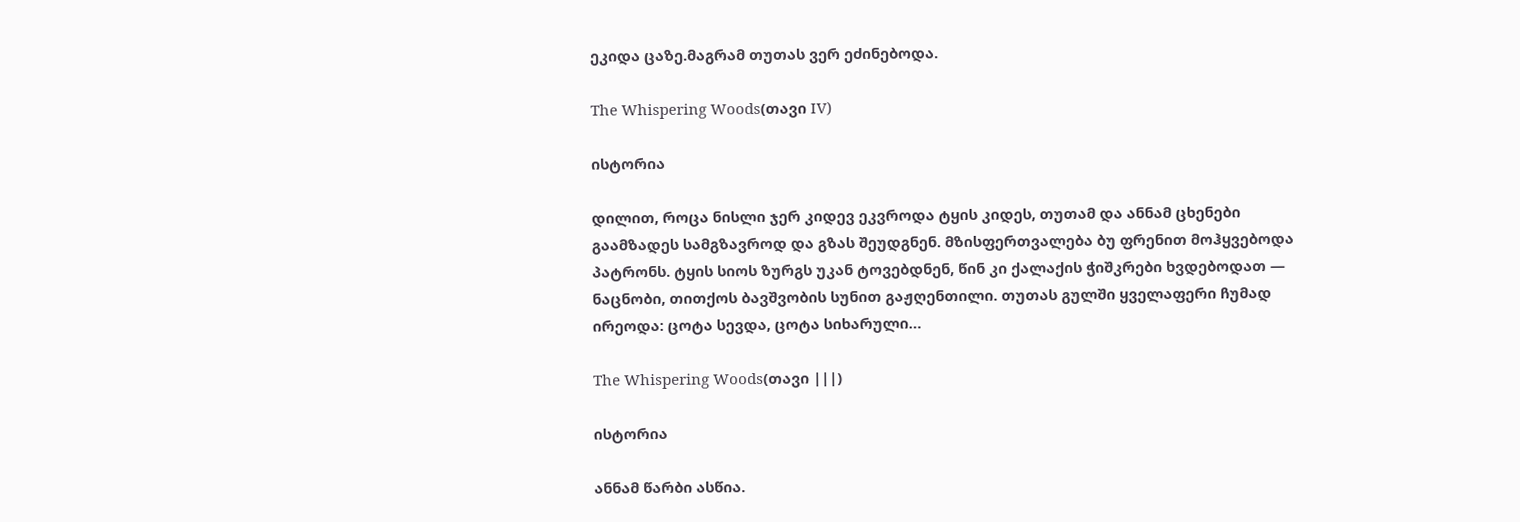ეკიდა ცაზე.მაგრამ თუთას ვერ ეძინებოდა.

The Whispering Woods(თავი IV)

ისტორია

დილით, როცა ნისლი ჯერ კიდევ ეკვროდა ტყის კიდეს, თუთამ და ანნამ ცხენები გაამზადეს სამგზავროდ და გზას შეუდგნენ. მზისფერთვალება ბუ ფრენით მოჰყვებოდა პატრონს. ტყის სიოს ზურგს უკან ტოვებდნენ, წინ კი ქალაქის ჭიშკრები ხვდებოდათ — ნაცნობი, თითქოს ბავშვობის სუნით გაჟღენთილი. თუთას გულში ყველაფერი ჩუმად ირეოდა: ცოტა სევდა, ცოტა სიხარული…

The Whispering Woods(თავი |||)

ისტორია

ანნამ წარბი ასწია.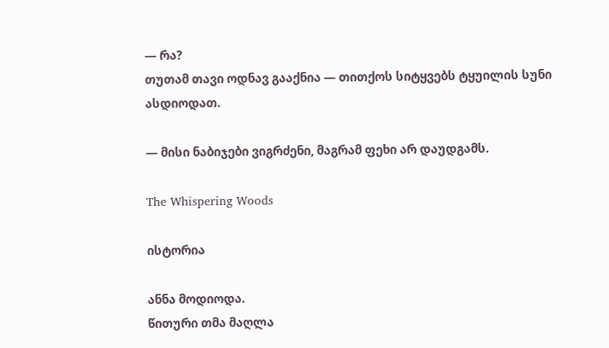— რა?
თუთამ თავი ოდნავ გააქნია — თითქოს სიტყვებს ტყუილის სუნი ასდიოდათ.

— მისი ნაბიჯები ვიგრძენი, მაგრამ ფეხი არ დაუდგამს.

The Whispering Woods

ისტორია

ანნა მოდიოდა.
წითური თმა მაღლა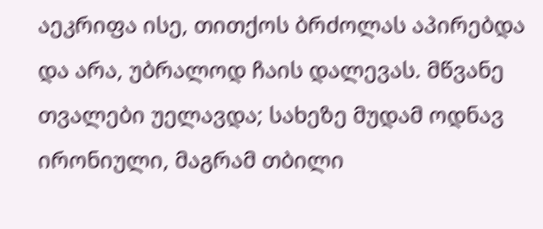აეკრიფა ისე, თითქოს ბრძოლას აპირებდა და არა, უბრალოდ ჩაის დალევას. მწვანე თვალები უელავდა; სახეზე მუდამ ოდნავ ირონიული, მაგრამ თბილი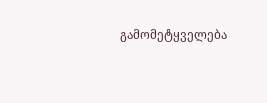გამომეტყველება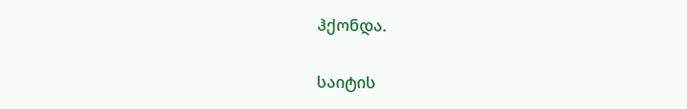ჰქონდა.

საიტის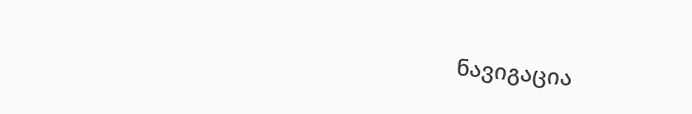ნავიგაცია